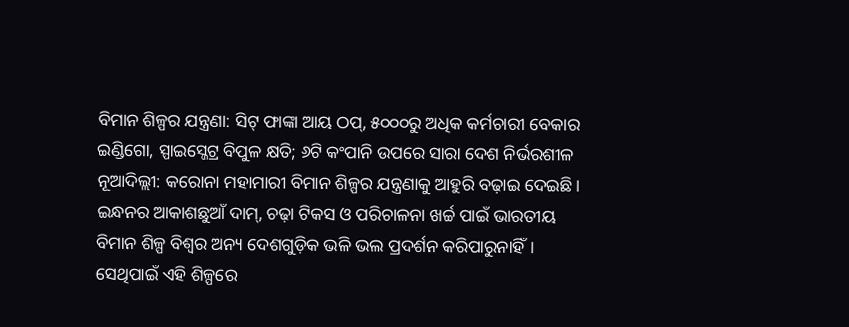ବିମାନ ଶିଳ୍ପର ଯନ୍ତ୍ରଣା: ସିଟ୍ ଫାଙ୍କା ଆୟ ଠପ୍, ୫୦୦୦ରୁ ଅଧିକ କର୍ମଚାରୀ ବେକାର
ଇଣ୍ଡିଗୋ, ସ୍ପାଇସ୍ଜେଟ୍ର ବିପୁଳ କ୍ଷତି; ୬ଟି କଂପାନି ଉପରେ ସାରା ଦେଶ ନିର୍ଭରଶୀଳ
ନୂଆଦିଲ୍ଲୀ: କରୋନା ମହାମାରୀ ବିମାନ ଶିଳ୍ପର ଯନ୍ତ୍ରଣାକୁ ଆହୁରି ବଢ଼ାଇ ଦେଇଛି। ଇନ୍ଧନର ଆକାଶଛୁଆଁ ଦାମ୍, ଚଢ଼ା ଟିକସ ଓ ପରିଚାଳନା ଖର୍ଚ୍ଚ ପାଇଁ ଭାରତୀୟ ବିମାନ ଶିଳ୍ପ ବିଶ୍ବର ଅନ୍ୟ ଦେଶଗୁଡ଼ିକ ଭଳି ଭଲ ପ୍ରଦର୍ଶନ କରିପାରୁନାହିଁ। ସେଥିପାଇଁ ଏହି ଶିଳ୍ପରେ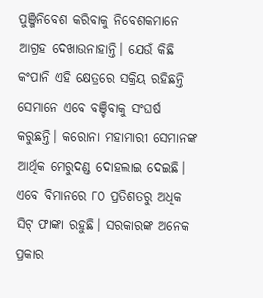ପୁଞ୍ଜିନିବେଶ କରିବାକୁ ନିବେଶକମାନେ ଆଗ୍ରହ ଦେଖାଉନାହାନ୍ତି। ଯେଉଁ କିଛି କଂପାନି ଏହି କ୍ଷେତ୍ରରେ ସକ୍ରିୟ ରହିଛନ୍ତି ସେମାନେ ଏବେ ବଞ୍ଚିବାକୁ ସଂଘର୍ଷ କରୁଛନ୍ତି। କରୋନା ମହାମାରୀ ସେମାନଙ୍କ ଆର୍ଥିକ ମେରୁଦଣ୍ଡ ଦୋହଲାଇ ଦେଇଛି। ଏବେ ବିମାନରେ ୮୦ ପ୍ରତିଶତରୁ ଅଧିକ ସିଟ୍ ଫାଙ୍କା ରହୁଛି। ସରକାରଙ୍କ ଅନେକ ପ୍ରକାର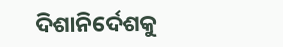ଦିଶାନିର୍ଦେଶକୁ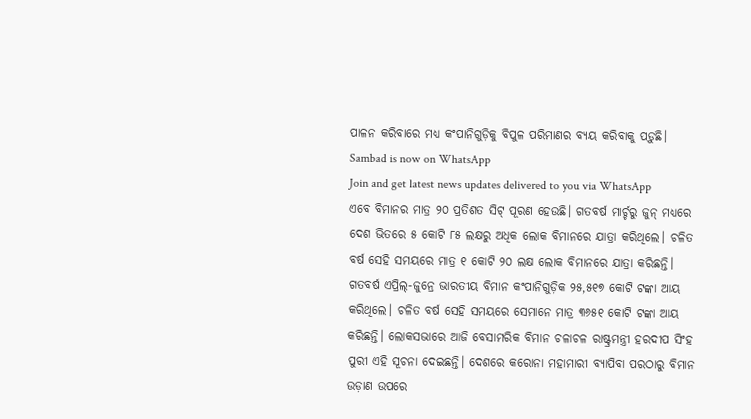ପାଳନ କରିବାରେ ମଧ୍ୟ କଂପାନିଗୁଡ଼ିକୁ ବିପୁଳ ପରିମାଣର ବ୍ୟୟ କରିବାକୁ ପଡ଼ୁଛି।
Sambad is now on WhatsApp
Join and get latest news updates delivered to you via WhatsApp
ଏବେ ବିମାନର ମାତ୍ର ୨୦ ପ୍ରତିଶତ ସିଟ୍ ପୂରଣ ହେଉଛି। ଗତବର୍ଷ ମାର୍ଚ୍ଚରୁ ଜୁନ୍ ମଧ୍ୟରେ ଦେଶ ଭିତରେ ୫ କୋଟି ୮୫ ଲକ୍ଷରୁ ଅଧିକ ଲୋକ ବିମାନରେ ଯାତ୍ରା କରିଥିଲେ। ଚଳିତ ବର୍ଷ ସେହି ସମୟରେ ମାତ୍ର ୧ କୋଟି ୨୦ ଲକ୍ଷ ଲୋକ ବିମାନରେ ଯାତ୍ରା କରିଛନ୍ତି। ଗତବର୍ଷ ଏପ୍ରିଲ୍-ଜୁନ୍ରେ ଭାରତୀୟ ବିମାନ କଂପାନିଗୁଡ଼ିକ ୨୫,୫୧୭ କୋଟି ଟଙ୍କା ଆୟ କରିଥିଲେ। ଚଳିତ ବର୍ଷ ସେହି ସମୟରେ ସେମାନେ ମାତ୍ର ୩୬୫୧ କୋଟି ଟଙ୍କା ଆୟ କରିଛନ୍ତି। ଲୋକସଭାରେ ଆଜି ବେସାମରିକ ବିମାନ ଚଳାଚଳ ରାଷ୍ଟ୍ରମନ୍ତ୍ରୀ ହରଦୀପ ସିଂହ ପୁରୀ ଏହି ସୂଚନା ଦେଇଛନ୍ତି। ଦେଶରେ କରୋନା ମହାମାରୀ ବ୍ୟାପିବା ପରଠାରୁ ବିମାନ ଉଡ଼ାଣ ଉପରେ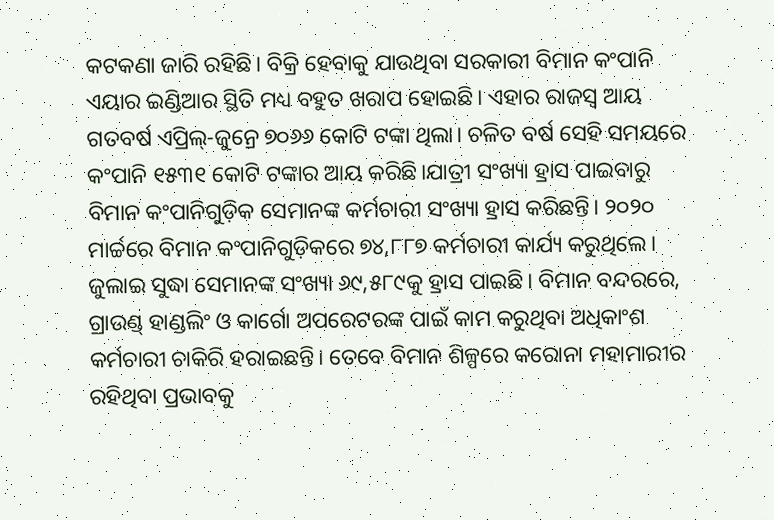କଟକଣା ଜାରି ରହିଛି। ବିକ୍ରି ହେବାକୁ ଯାଉଥିବା ସରକାରୀ ବିମାନ କଂପାନି ଏୟାର ଇଣ୍ଡିଆର ସ୍ଥିତି ମଧ୍ୟ ବହୁତ ଖରାପ ହୋଇଛି। ଏହାର ରାଜସ୍ବ ଆୟ ଗତବର୍ଷ ଏପ୍ରିଲ୍-ଜୁନ୍ରେ ୭୦୬୬ କୋଟି ଟଙ୍କା ଥିଲା। ଚଳିତ ବର୍ଷ ସେହି ସମୟରେ କଂପାନି ୧୫୩୧ କୋଟି ଟଙ୍କାର ଆୟ କରିଛି।ଯାତ୍ରୀ ସଂଖ୍ୟା ହ୍ରାସ ପାଇବାରୁ ବିମାନ କଂପାନିଗୁଡ଼ିକ ସେମାନଙ୍କ କର୍ମଚାରୀ ସଂଖ୍ୟା ହ୍ରାସ କରିଛନ୍ତି। ୨୦୨୦ ମାର୍ଚ୍ଚରେ ବିମାନ କଂପାନିଗୁଡ଼ିକରେ ୭୪,୮୮୭ କର୍ମଚାରୀ କାର୍ଯ୍ୟ କରୁଥିଲେ। ଜୁଲାଇ ସୁଦ୍ଧା ସେମାନଙ୍କ ସଂଖ୍ୟା ୬୯,୫୮୯କୁ ହ୍ରାସ ପାଇଛି। ବିମାନ ବନ୍ଦରରେ, ଗ୍ରାଉଣ୍ଡ୍ ହାଣ୍ଡଲିଂ ଓ କାର୍ଗୋ ଅପରେଟରଙ୍କ ପାଇଁ କାମ କରୁଥିବା ଅଧିକାଂଶ କର୍ମଚାରୀ ଚାକିରି ହରାଇଛନ୍ତି। ତେବେ ବିମାନ ଶିଳ୍ପରେ କରୋନା ମହାମାରୀର ରହିଥିବା ପ୍ରଭାବକୁ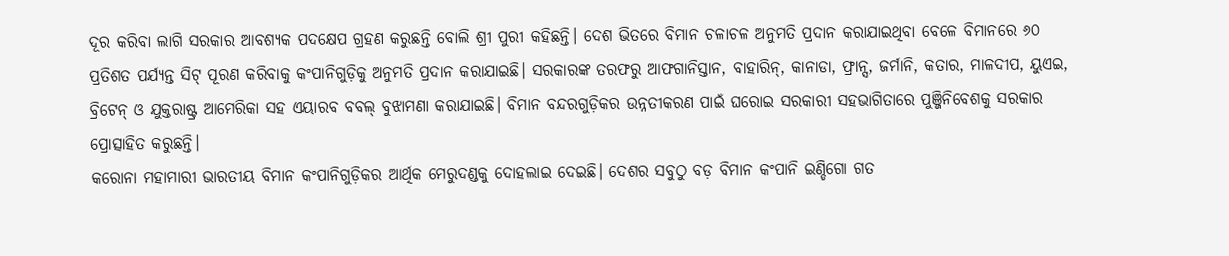ଦୂର କରିବା ଲାଗି ସରକାର ଆବଶ୍ୟକ ପଦକ୍ଷେପ ଗ୍ରହଣ କରୁଛନ୍ତି ବୋଲି ଶ୍ରୀ ପୁରୀ କହିଛନ୍ତି। ଦେଶ ଭିତରେ ବିମାନ ଚଳାଚଳ ଅନୁମତି ପ୍ରଦାନ କରାଯାଇଥିବା ବେଳେ ବିମାନରେ ୬୦ ପ୍ରତିଶତ ପର୍ଯ୍ୟନ୍ତ ସିଟ୍ ପୂରଣ କରିବାକୁ କଂପାନିଗୁଡ଼ିକୁ ଅନୁମତି ପ୍ରଦାନ କରାଯାଇଛି। ସରକାରଙ୍କ ତରଫରୁ ଆଫଗାନିସ୍ତାନ, ବାହାରିନ୍, କାନାଡା, ଫ୍ରାନ୍ସ, ଜର୍ମାନି, କତାର, ମାଳଦୀପ, ୟୁଏଇ, ବ୍ରିଟେନ୍ ଓ ଯୁକ୍ତରାଷ୍ଟ୍ର ଆମେରିକା ସହ ଏୟାରବ ବବଲ୍ ବୁଝାମଣା କରାଯାଇଛି। ବିମାନ ବନ୍ଦରଗୁଡ଼ିକର ଉନ୍ନତୀକରଣ ପାଇଁ ଘରୋଇ ସରକାରୀ ସହଭାଗିତାରେ ପୁଞ୍ଜିନିବେଶକୁ ସରକାର ପ୍ରୋତ୍ସାହିତ କରୁଛନ୍ତି।
କରୋନା ମହାମାରୀ ଭାରତୀୟ ବିମାନ କଂପାନିଗୁଡ଼ିକର ଆର୍ଥିକ ମେରୁଦଣ୍ଡକୁ ଦୋହଲାଇ ଦେଇଛି। ଦେଶର ସବୁଠୁ ବଡ଼ ବିମାନ କଂପାନି ଇଣ୍ଡିଗୋ ଗତ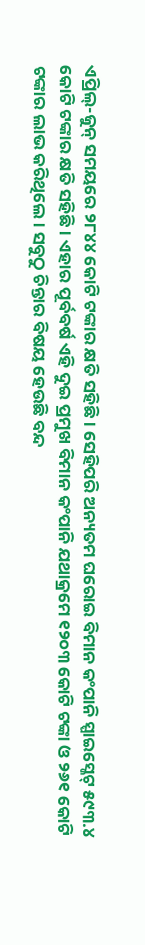ଏପ୍ରିଲ୍-ଜୁନ୍ ସମୟରେ ୨୮୪୪ କୋଟି ଟଙ୍କାର କ୍ଷତି ସହିଛି। ସେହିପରି ଅନ୍ୟତମ ଘରୋଇ ବିମାନ କଂପାନି ସ୍ପାଇସ୍ଜେଟ୍ ୫୯୩.୪ କୋଟି ଟଙ୍କାର କ୍ଷତି ସହିଛି। ଏହାର ପୂର୍ବବର୍ଷ ଏହି ଦୁଇ ପ୍ରମୁଖ ବିମାନ କଂପାନି ଯଥାକ୍ରମେ ୧୨୦୩ କୋଟି ଟଙ୍କା ଓ ୨୬୧ କୋଟି ଟଙ୍କାର ଲାଭ କରିଥିଲେ। ସବୁଠୁ ଚିନ୍ତାର ବିଷୟ ହେଉଛି ବନ୍ଦ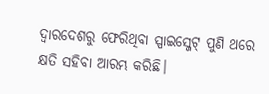ଦ୍ବାରଦେଶରୁ ଫେରିଥିବା ସ୍ପାଇସ୍ଜେଟ୍ ପୁଣି ଥରେ କ୍ଷତି ସହିବା ଆରମ୍ଭ କରିଛି।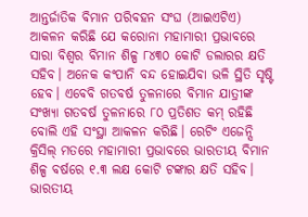ଆନ୍ତର୍ଜାତିକ ବିମାନ ପରିବହନ ସଂଘ (ଆଇଏଟିଏ) ଆକଳନ କରିଛି ଯେ କରୋନା ମହାମାରୀ ପ୍ରଭାବରେ ସାରା ବିଶ୍ବର ବିମାନ ଶିଳ୍ପ ୮୪୩୦ କୋଟି ଡଲାରର କ୍ଷତି ସହିବ। ଅନେକ କଂପାନି ବନ୍ଦ ହୋଇଯିବା ଭଳି ସ୍ଥିତି ସୃଷ୍ଟି ହେବ। ଏବେବି ଗତବର୍ଷ ତୁଳନାରେ ବିମାନ ଯାତ୍ରୀଙ୍କ ସଂଖ୍ୟା ଗତବର୍ଷ ତୁଳନାରେ ୮୦ ପ୍ରତିଶତ କମ୍ ରହିଛି ବୋଲି ଏହି ସଂସ୍ଥା ଆକଳନ କରିଛି। ରେଟିଂ ଏଜେନ୍ସି କ୍ରିସିଲ୍ ମତରେ ମହାମାରୀ ପ୍ରଭାବରେ ଭାରତୀୟ ବିମାନ ଶିଳ୍ପ ବର୍ଷରେ ୧.୩ ଲକ୍ଷ କୋଟି ଟଙ୍କାର କ୍ଷତି ସହିବ।
ଭାରତୀୟ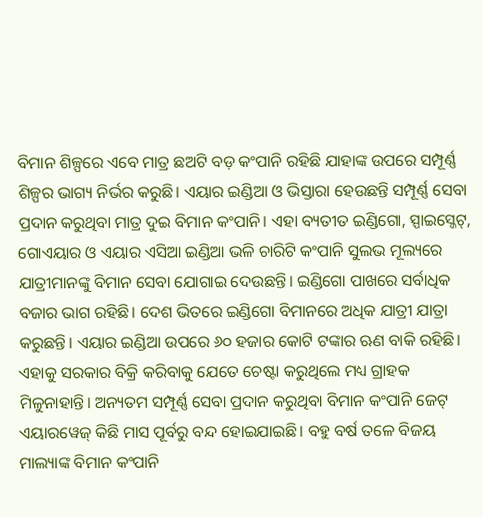ବିମାନ ଶିଳ୍ପରେ ଏବେ ମାତ୍ର ଛଅଟି ବଡ଼ କଂପାନି ରହିଛି ଯାହାଙ୍କ ଉପରେ ସମ୍ପୂର୍ଣ୍ଣ ଶିଳ୍ପର ଭାଗ୍ୟ ନିର୍ଭର କରୁଛି। ଏୟାର ଇଣ୍ଡିଆ ଓ ଭିସ୍ତାରା ହେଉଛନ୍ତି ସମ୍ପୂର୍ଣ୍ଣ ସେବା ପ୍ରଦାନ କରୁଥିବା ମାତ୍ର ଦୁଇ ବିମାନ କଂପାନି। ଏହା ବ୍ୟତୀତ ଇଣ୍ଡିଗୋ, ସ୍ପାଇସ୍ଜେଟ୍, ଗୋଏୟାର ଓ ଏୟାର ଏସିଆ ଇଣ୍ଡିଆ ଭଳି ଚାରିଟି କଂପାନି ସୁଲଭ ମୂଲ୍ୟରେ ଯାତ୍ରୀମାନଙ୍କୁ ବିମାନ ସେବା ଯୋଗାଇ ଦେଉଛନ୍ତି। ଇଣ୍ଡିଗୋ ପାଖରେ ସର୍ବାଧିକ ବଜାର ଭାଗ ରହିଛି। ଦେଶ ଭିତରେ ଇଣ୍ଡିଗୋ ବିମାନରେ ଅଧିକ ଯାତ୍ରୀ ଯାତ୍ରା କରୁଛନ୍ତି। ଏୟାର ଇଣ୍ଡିଆ ଉପରେ ୬୦ ହଜାର କୋଟି ଟଙ୍କାର ଋଣ ବାକି ରହିଛି। ଏହାକୁ ସରକାର ବିକ୍ରି କରିବାକୁ ଯେତେ ଚେଷ୍ଟା କରୁଥିଲେ ମଧ୍ୟ ଗ୍ରାହକ ମିଳୁନାହାନ୍ତି। ଅନ୍ୟତମ ସମ୍ପୂର୍ଣ୍ଣ ସେବା ପ୍ରଦାନ କରୁଥିବା ବିମାନ କଂପାନି ଜେଟ୍ ଏୟାରୱେଜ୍ କିଛି ମାସ ପୂର୍ବରୁ ବନ୍ଦ ହୋଇଯାଇଛି। ବହୁ ବର୍ଷ ତଳେ ବିଜୟ ମାଲ୍ୟାଙ୍କ ବିମାନ କଂପାନି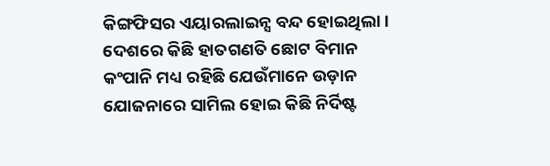କିଙ୍ଗଫିସର ଏୟାରଲାଇନ୍ସ ବନ୍ଦ ହୋଇଥିଲା। ଦେଶରେ କିଛି ହାତଗଣତି ଛୋଟ ବିମାନ କଂପାନି ମଧ୍ୟ ରହିଛି ଯେଉଁମାନେ ଉଡ଼ାନ ଯୋଜନାରେ ସାମିଲ ହୋଇ କିଛି ନିର୍ଦିଷ୍ଟ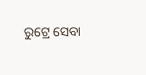ରୁଟ୍ରେ ସେବା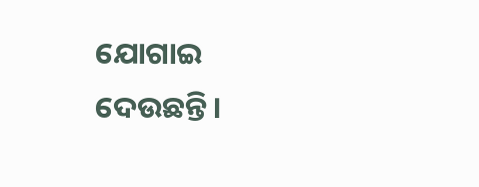ଯୋଗାଇ ଦେଉଛନ୍ତି।